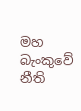මහ බැංකුවේ නීති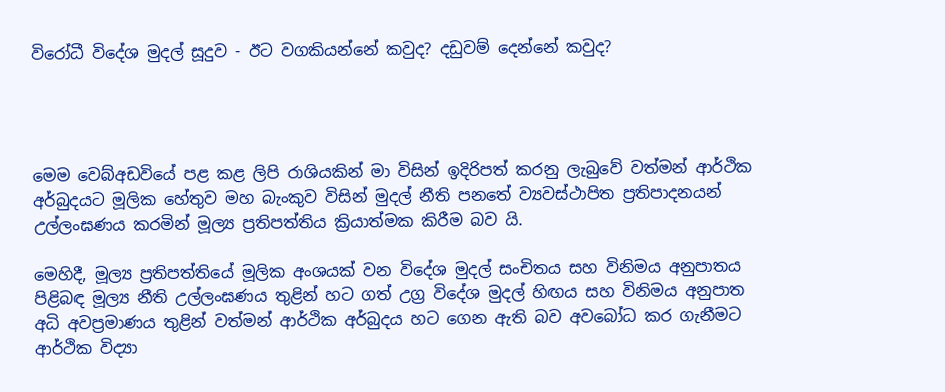විරෝධී විදේශ මුදල් සූදුව - ඊට වගකියන්නේ කවුද? දඩුවම් දෙන්නේ කවුද?




මෙම වෙබ්අඩවියේ පළ කළ ලිපි රාශියකින් මා විසින් ඉදිරිපත් කරනු ලැබුවේ වත්මන් ආර්ථික අර්බුදයට මූලික හේතුව මහ බැංකුව විසින් මුදල් නීති පනතේ ව්‍යවස්ථාපිත ප්‍රතිපාදනයන් උල්ලංඝණය කරමින් මූල්‍ය ප්‍රතිපත්තිය ක්‍රියාත්මක කිරීම බව යි.

මෙහිදී, මූල්‍ය ප්‍රතිපත්තියේ මූලික අංශයක් වන විදේශ මුදල් සංචිතය සහ විනිමය අනුපාතය පිළිබඳ මූල්‍ය නීති උල්ලංඝණය තුළින් හට ගත් උග්‍ර විදේශ මුදල් හිඟය සහ විනිමය අනුපාත අධි අවප්‍රමාණය තුළින් වත්මන් ආර්ථික අර්බුදය හට ගෙන ඇති බව අවබෝධ කර ගැනීමට ආර්ථික විද්‍යා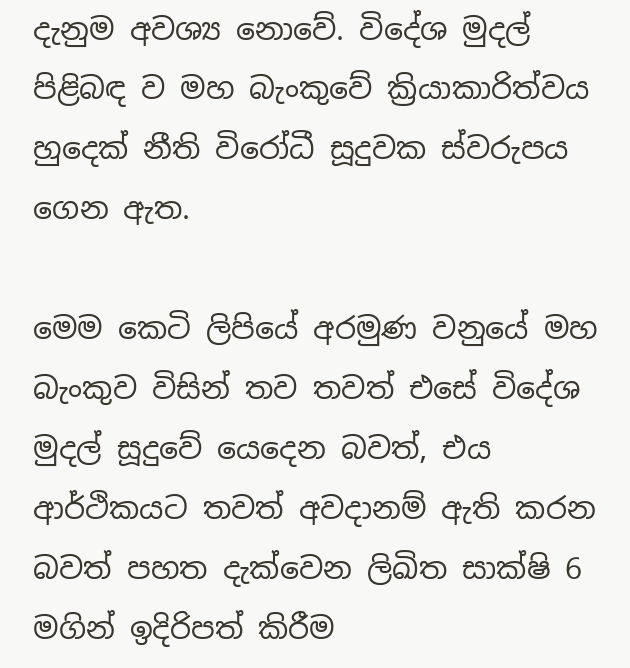දැනුම අවශ්‍ය නොවේ. විදේශ මුදල් පිළිබඳ ව මහ බැංකුවේ ක්‍රියාකාරිත්වය හුදෙක් නීති විරෝධී සූදුවක ස්වරුපය ගෙන ඇත.

මෙම කෙටි ලිපියේ අරමුණ වනුයේ මහ බැංකුව විසින් තව තවත් එසේ විදේශ මුදල් සූදුවේ යෙදෙන බවත්, එය ආර්ථිකයට තවත් අවදානම් ඇති කරන බවත් පහත දැක්වෙන ලිඛිත සාක්ෂි 6 මගින් ඉදිරිපත් කිරීම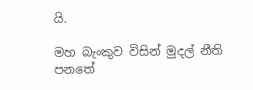යි.

මහ බැංකුව විසින් මුදල් නීති පනතේ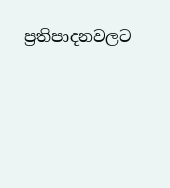ප්‍රතිපාදනවලට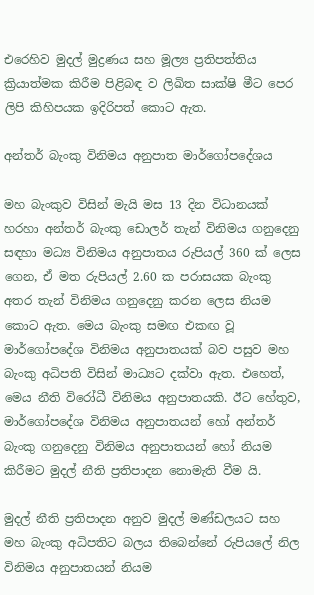එරෙහිව මුදල් මුද්‍රණය සහ මූල්‍ය ප්‍රතිපත්තිය ක්‍රියාත්මක කිරීම පිළිබඳ ව ලිඛිත සාක්ෂි මීට පෙර ලිපි කිහිපයක ඉදිරිපත් කොට ඇත.

අන්තර් බැංකු විනිමය අනුපාත මාර්ගෝපදේශය

මහ බැංකුව විසින් මැයි මස 13 දින විධානයක් හරහා අන්තර් බැංකු ඩොලර් තැන් විනිමය ගනුදෙනු සඳහා මධ්‍ය විනිමය අනුපාතය රුපියල් 360 ක් ලෙස ගෙන, ඒ මත රුපියල් 2.60 ක පරාසයක බැංකු අතර තැන් විනිමය ගනුදෙනු කරන ලෙස නියම කොට ඇත. මෙය බැංකු සමඟ එකඟ වූ මාර්ගෝපදේශ විනිමය අනුපාතයක් බව පසුව මහ බැංකු අධිපති විසින් මාධ්‍යට දක්වා ඇත. එහෙත්, මෙය නීති විරෝධී විනිමය අනුපාතයකි. ඊට හේතුව, මාර්ගෝපදේශ විනිමය අනුපාතයන් හෝ අන්තර් බැංකු ගනුදෙනු විනිමය අනුපාතයන් හෝ නියම කිරීමට මුදල් නීති ප්‍රතිපාදන නොමැති වීම යි.

මුදල් නීති ප්‍රතිපාදන අනුව මුදල් මණ්ඩලයට සහ මහ බැංකු අධිපතිට බලය තිබෙන්නේ රුපියලේ නිල විනිමය අනුපාතයන් නියම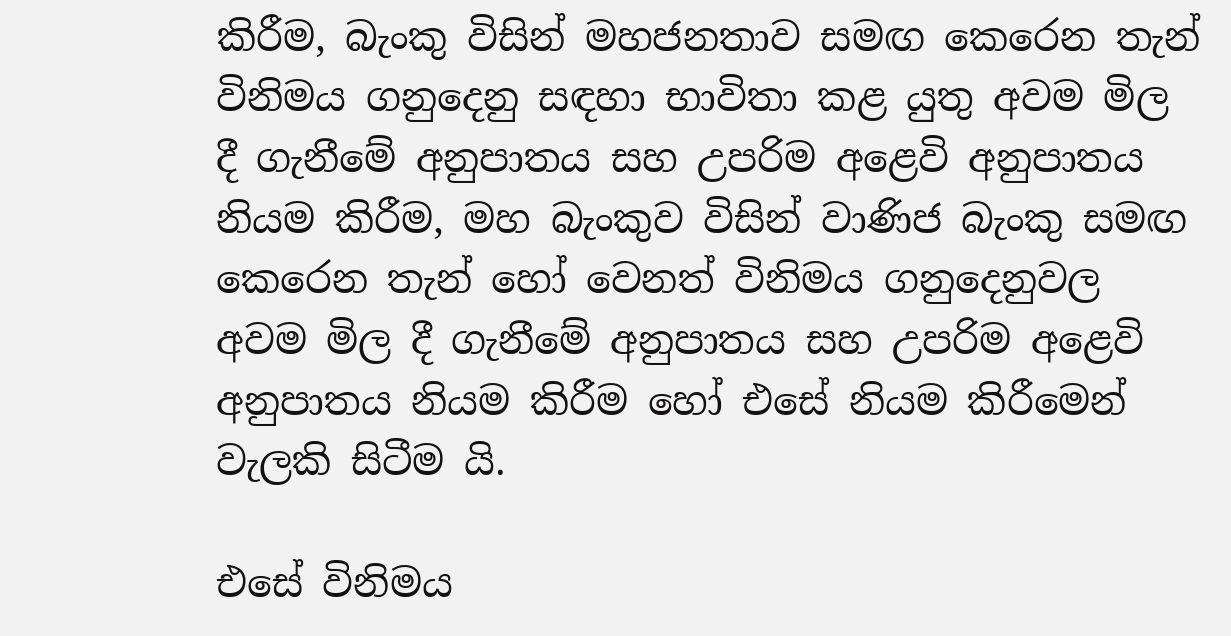කිරීම, බැංකු විසින් මහජනතාව සමඟ කෙරෙන තැන් විනිමය ගනුදෙනු සඳහා භාවිතා කළ යුතු අවම මිල දී ගැනීමේ අනුපාතය සහ උපරිම අළෙවි අනුපාතය නියම කිරීම, මහ බැංකුව විසින් වාණිජ බැංකු සමඟ කෙරෙන තැන් හෝ වෙනත් විනිමය ගනුදෙනුවල අවම මිල දී ගැනීමේ අනුපාතය සහ උපරිම අළෙවි අනුපාතය නියම කිරීම හෝ එසේ නියම කිරීමෙන් වැලකි සිටීම යි.

එසේ විනිමය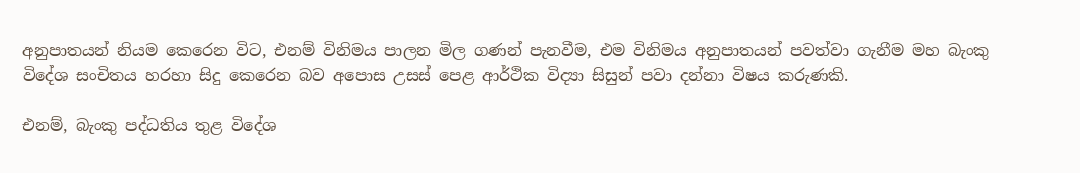අනුපාතයන් නියම කෙරෙන විට, එනම් විනිමය පාලන මිල ගණන් පැනවීම, එම විනිමය අනුපාතයන් පවත්වා ගැනීම මහ බැංකු විදේශ සංචිතය හරහා සිදු කෙරෙන බව අපොස උසස් පෙළ ආර්ථික විද්‍යා සිසුන් පවා දන්නා විෂය කරුණකි.

එනම්, බැංකු පද්ධතිය තුළ විදේශ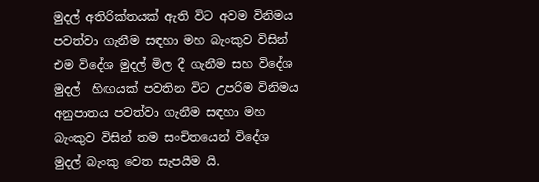මුදල් අතිරික්තයක් ඇති විට අවම විනිමය පවත්වා ගැනීම සඳහා මහ බැංකුව විසින් එම විදේශ මුදල් මිල දී ගැනීම සහ විදේශ මුදල්  හිඟයක් පවතින විට උපරිම විනිමය අනුපාතය පවත්වා ගැනීම සඳහා මහ බැංකුව විසින් තම සංචිතයෙන් විදේශ මුදල් බැංකු වෙත සැපයීම යි.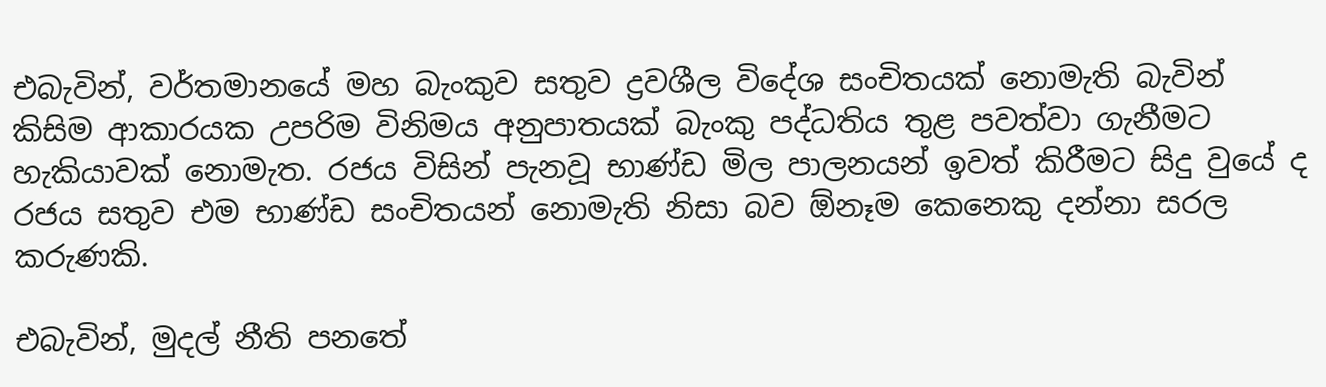එබැවින්, වර්තමානයේ මහ බැංකුව සතුව ද්‍රවශීල විදේශ සංචිතයක් නොමැති බැවින් කිසිම ආකාරයක උපරිම විනිමය අනුපාතයක් බැංකු පද්ධතිය තුළ පවත්වා ගැනීමට හැකියාවක් නොමැත. රජය විසින් පැනවූ භාණ්ඩ මිල පාලනයන් ඉවත් කිරීමට සිදු වුයේ ද රජය සතුව එම භාණ්ඩ සංචිතයන් නොමැති නිසා බව ඕනෑම කෙනෙකු දන්නා සරල කරුණකි.

එබැවින්, මුදල් නීති පනතේ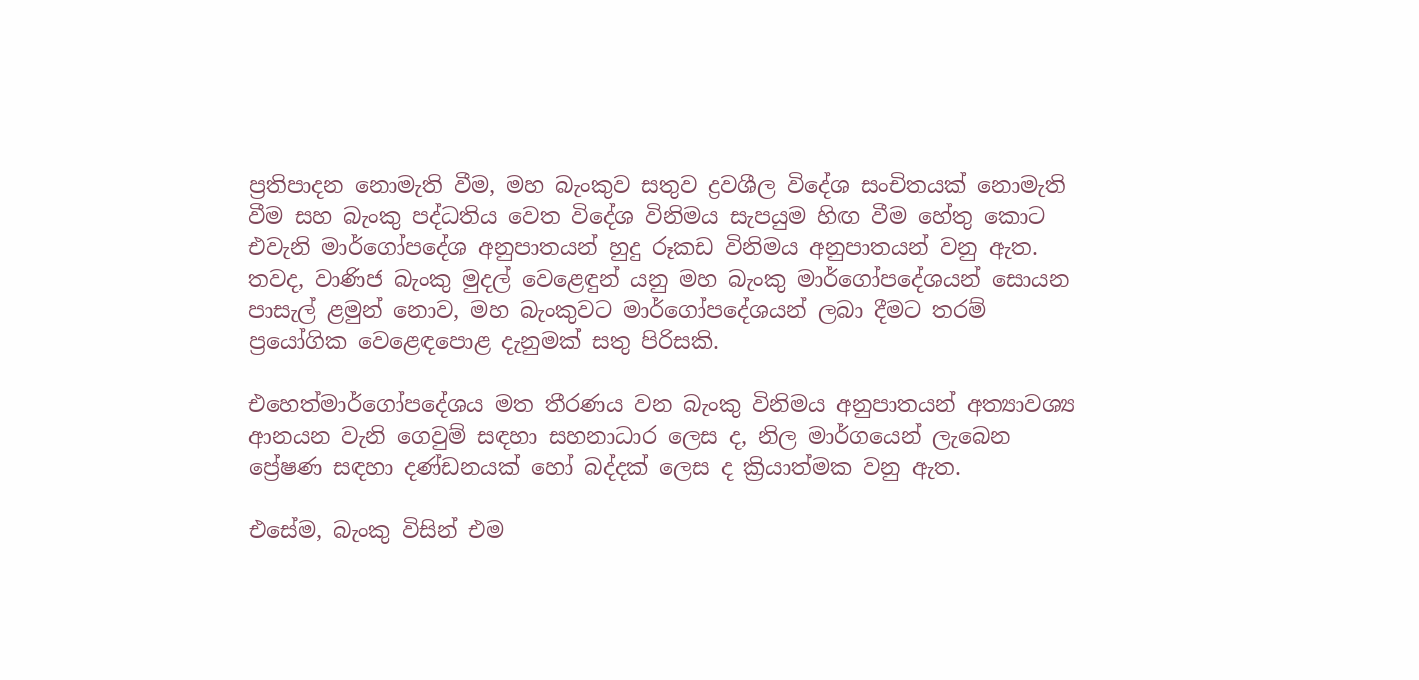ප්‍රතිපාදන නොමැති වීම, මහ බැංකුව සතුව ද්‍රවශීල විදේශ සංචිතයක් නොමැති වීම සහ බැංකු පද්ධතිය වෙත විදේශ විනිමය සැපයුම හිඟ වීම හේතු කොට එවැනි මාර්ගෝපදේශ අනුපාතයන් හුදු රූකඩ විනිමය අනුපාතයන් වනු ඇත. තවද, වාණිජ බැංකු මුදල් වෙළෙඳුන් යනු මහ බැංකු මාර්ගෝපදේශයන් සොයන පාසැල් ළමුන් නොව, මහ බැංකුවට මාර්ගෝපදේශයන් ලබා දීමට තරම් ප්‍රයෝගික වෙළෙඳපොළ දැනුමක් සතු පිරිසකි.

එහෙත්මාර්ගෝපදේශය මත තීරණය වන බැංකු විනිමය අනුපාතයන් අත්‍යාවශ්‍ය ආනයන වැනි ගෙවුම් සඳහා සහනාධාර ලෙස ද, නිල මාර්ගයෙන් ලැබෙන ප්‍රේෂණ සඳහා දණ්ඩනයක් හෝ බද්දක් ලෙස ද ක්‍රියාත්මක වනු ඇත.

එසේම, බැංකු විසින් එම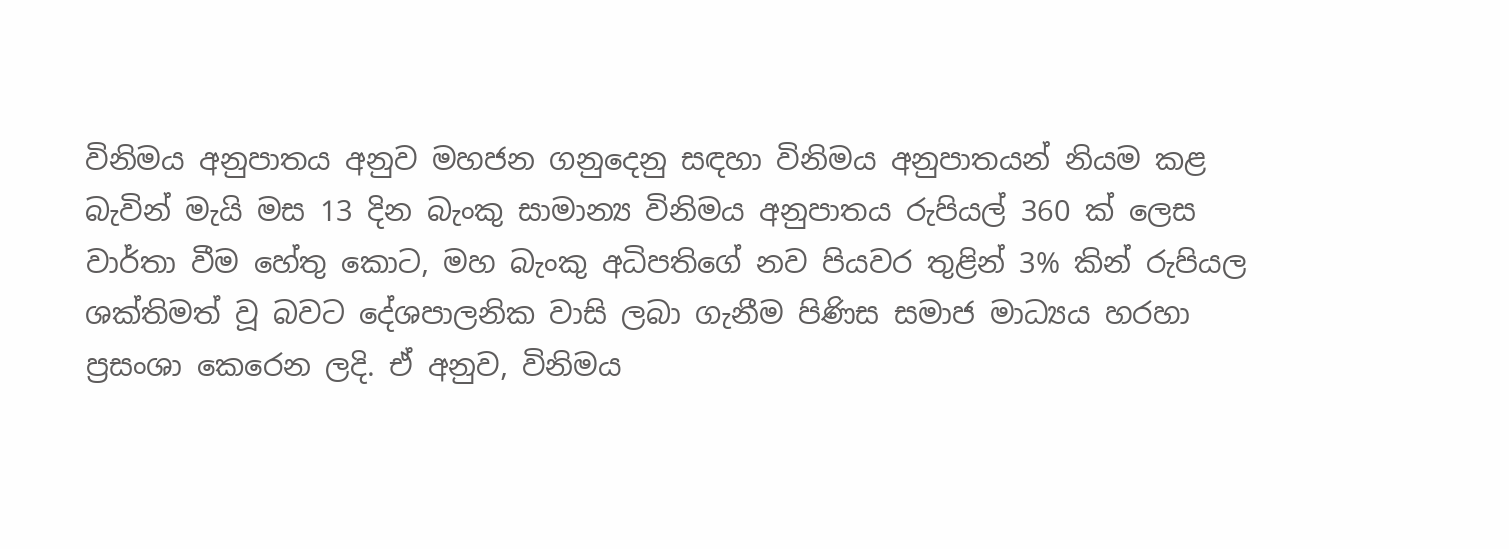විනිමය අනුපාතය අනුව මහජන ගනුදෙනු සඳහා විනිමය අනුපාතයන් නියම කළ බැවින් මැයි මස 13 දින බැංකු සාමාන්‍ය විනිමය අනුපාතය රුපියල් 360 ක් ලෙස වාර්තා වීම හේතු කොට, මහ බැංකු අධිපතිගේ නව පියවර තුළින් 3% කින් රුපියල ශක්තිමත් වූ බවට දේශපාලනික වාසි ලබා ගැනීම පිණිස සමාජ මාධ්‍යය හරහා ප්‍රසංශා කෙරෙන ලදි. ඒ අනුව, විනිමය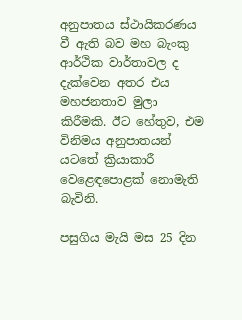අනුපාතය ස්ථායිකරණය වී ඇති බව මහ බැංකු ආර්ථික වාර්තාවල ද දැක්වෙන අතර එය මහජනතාව මුලා කිරීමකි. ඊට හේතුව, එම විනිමය අනුපාතයන් යටතේ ක්‍රියාකාරී වෙළෙඳපොළක් නොමැති බැවිනි.

පසුගිය මැයි මස 25 දින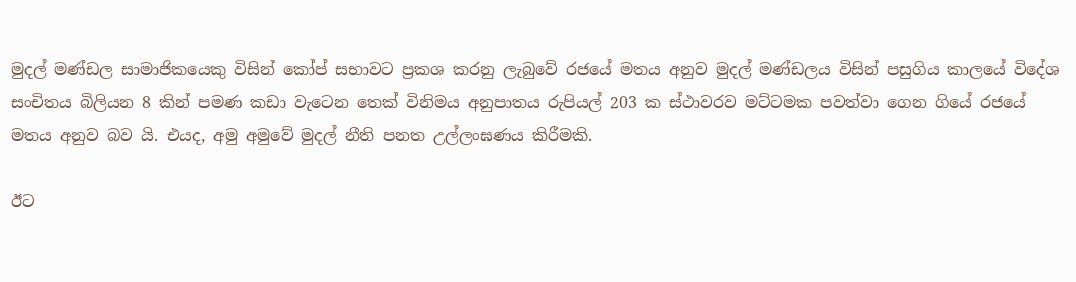මුදල් මණ්ඩල සාමාජිකයෙකු විසින් කෝප් සභාවට ප්‍රකශ කරනු ලැබුවේ රජයේ මතය අනුව මුදල් මණ්ඩලය විසින් පසුගිය කාලයේ විදේශ සංචිතය බිලියන 8 කින් පමණ කඩා වැටෙන තෙක් විනිමය අනුපාතය රුපියල් 203 ක ස්ථාවරව මට්ටමක පවත්වා ගෙන ගියේ රජයේ මතය අනුව බව යි. එයද, අමු අමුවේ මුදල් නීති පනත උල්ලංඝණය කිරීමකි.

ඊට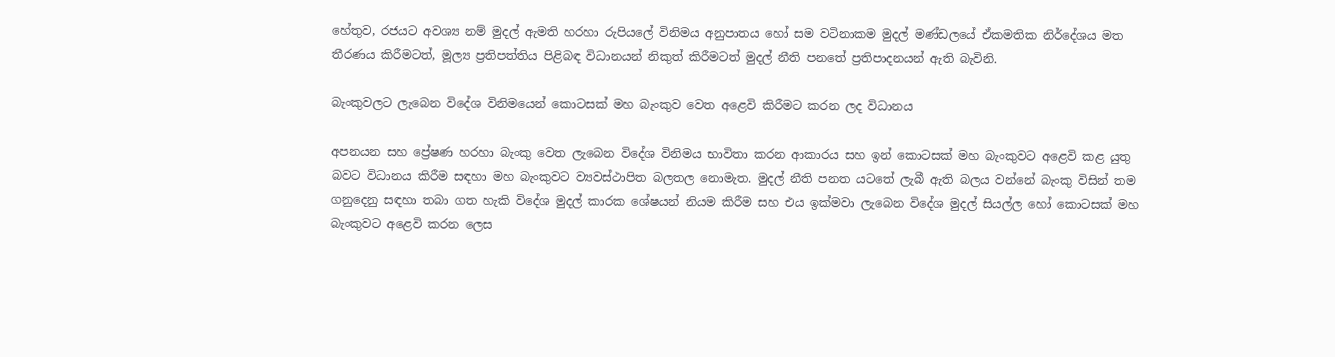හේතුව, රජයට අවශ්‍ය නම් මුදල් ඇමති හරහා රුපියලේ විනිමය අනුපාතය හෝ සම වටිනාකම මුදල් මණ්ඩලයේ ඒකමතික නිර්දේශය මත තීරණය කිරීමටත්, මූල්‍ය ප්‍රතිපත්තිය පිළිබඳ විධානයන් නිකුත් කිරීමටත් මුදල් නීති පනතේ ප්‍රතිපාදනයන් ඇති බැවිනි.

බැංකුවලට ලැබෙන විදේශ විනිමයෙන් කොටසක් මහ බැංකුව වෙත අළෙවි කිරීමට කරන ලද විධානය

අපනයන සහ ප්‍රේෂණ හරහා බැංකු වෙත ලැබෙන විදේශ විනිමය භාවිතා කරන ආකාරය සහ ඉන් කොටසක් මහ බැංකුවට අළෙවි කළ යුතු බවට විධානය කිරීම සඳහා මහ බැංකුවට ව්‍යවස්ථාපිත බලතල නොමැත. මුදල් නීති පනත ය‍ටතේ ලැබී ඇති බලය වන්නේ බැංකු විසින් තම ගනුදෙනු සඳහා තබා ගත හැකි විදේශ මුදල් කාරක ශේෂයන් නියම කිරීම සහ එය ඉක්මවා ලැබෙන විදේශ මුදල් සියල්ල හෝ කොටසක් මහ බැංකුවට අළෙවි කරන ලෙස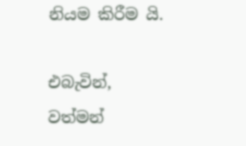නියම කිරීම යි.

එබැවින්, වත්මන්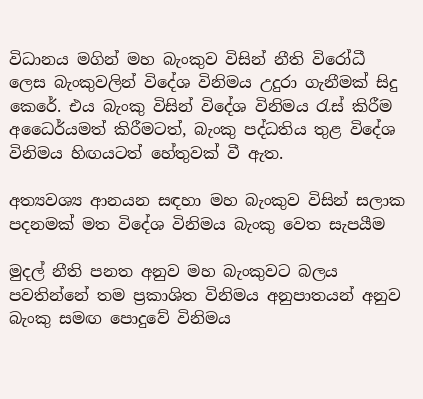විධානය මගින් මහ බැංකුව විසින් නීති විරෝධී ලෙස බැංකුවලින් විදේශ විනිමය උදුරා ගැනීමක් සිදු කෙරේ. එය බැංකු විසින් විදේශ විනිමය රැස් කිරීම අධෛර්යමත් කිරීමටත්, බැංකු පද්ධතිය තුළ විදේශ විනිමය හිඟයටත් හේතුවක් වී ඇත.

අත්‍යවශ්‍ය ආනයන සඳහා මහ බැංකුව විසින් සලාක පදනමක් මත විදේශ විනිමය බැංකු වෙත සැපයීම

මුදල් නීති පනත අනුව මහ බැංකුවට බලය පවතින්නේ තම ප්‍රකාශිත විනිමය අනුපාතයන් අනුව බැංකු සමඟ පොදුවේ විනිමය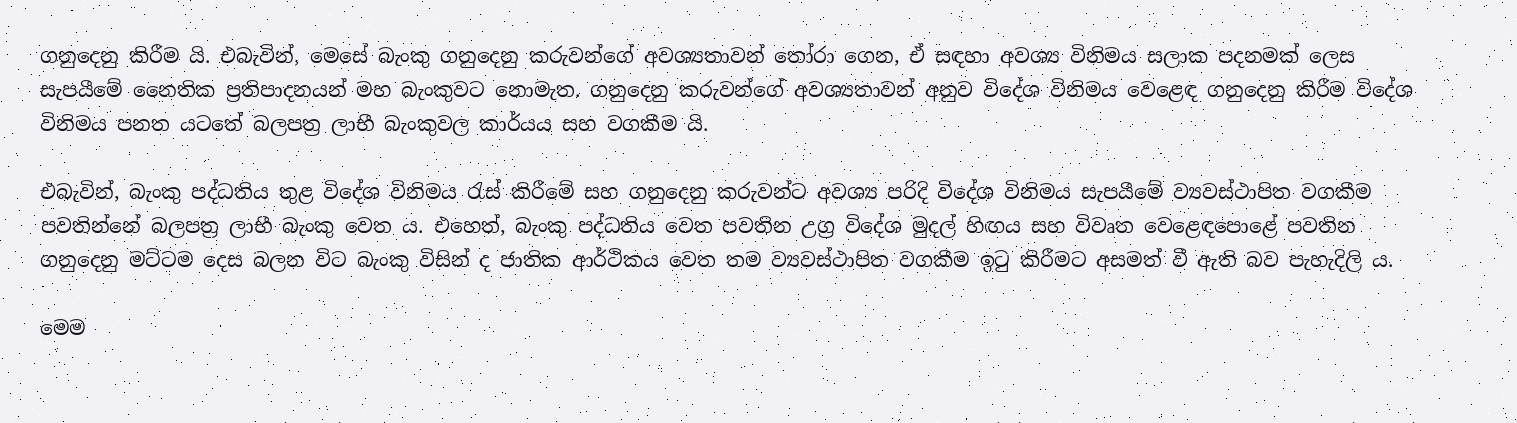ගනුදෙනු කිරීම යි. එබැවින්, මෙසේ බැංකු ගනුදෙනු කරුවන්ගේ අවශ්‍යතාවන් තෝරා ගෙන, ඒ සඳහා අවශ්‍ය විනිමය සලාක පදනමක් ලෙස සැපයීමේ නෛතික ප්‍රතිපාදනයන් මහ බැංකුවට නොමැත. ගනුදෙනු කරුවන්ගේ අවශ්‍යතාවන් අනුව විදේශ විනිමය වෙළෙඳ ගනුදෙනු කිරීම විදේශ විනිමය පනත යටතේ බලපත්‍ර ලාභී බැංකුවල කාර්යය සහ වගකීම යි.

එබැවින්, බැංකු පද්ධතිය තුළ විදේශ විනිමය රැස් කිරීමේ සහ ගනුදෙනු කරුවන්ට අවශ්‍ය පරිදි විදේශ විනිමය සැපයීමේ ව්‍යවස්ථාපිත වගකීම පවතින්නේ බලපත්‍ර ලාභී බැංකු වෙත ය. එහෙත්, බැංකු පද්ධතිය වෙත පවතින උග්‍ර විදේශ මුදල් හිඟය සහ විවෘත වෙළෙඳපොළේ පවතින ගනුදෙනු මට්ටම දෙස බලන විට බැංකු විසින් ද ජාතික ආර්ථිකය වෙත තම ව්‍යවස්ථාපිත වගකීම ඉටු කිරීමට අසමත් වී ඇති බව පැහැදිලි ය.

මෙම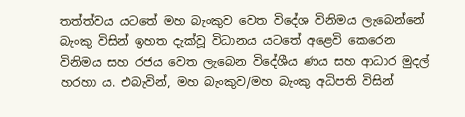තත්ත්වය යටතේ මහ බැංකුව වෙත විදේශ විනිමය ලැබෙන්නේ බැංකු විසින් ඉහත දැක්වූ විධානය යටතේ අළෙවි කෙරෙන විනිමය සහ රජය වෙත ලැබෙන විදේශීය ණය සහ ආධාර මුදල් හරහා ය. එබැවින්, මහ බැංකුව/මහ බැංකු අධිපති විසින්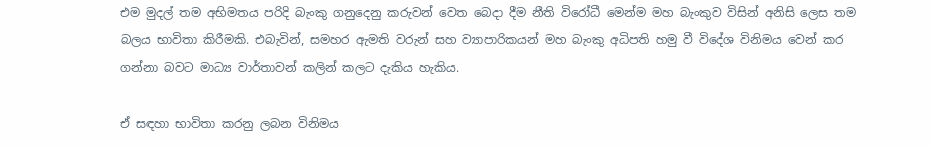එම මුදල් තම අභිමතය පරිදි බැංකු ගනුදෙනු කරුවන් වෙත බෙදා දීම නීති විරෝධී මෙන්ම මහ බැංකුව විසින් අනිසි ලෙස තම බලය භාවිතා කිරීමකි. එබැවින්, සමහර ඇමති වරුන් සහ ව්‍යාපාරිකයන් මහ බැංකු අධිපති හමු වී විදේශ විනිමය වෙන් කර ගන්නා බවට මාධ්‍ය වාර්තාවන් කලින් කලට දැකිය හැකිය.

ඒ සඳහා භාවිතා කරනු ලබන විනිමය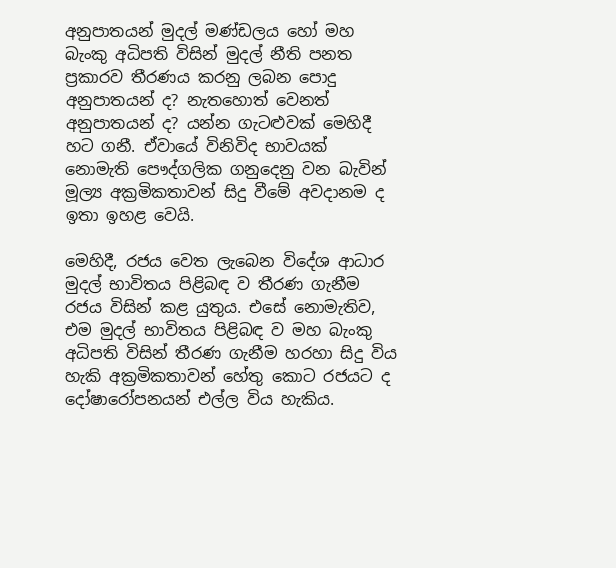අනුපාතයන් මුදල් මණ්ඩලය හෝ මහ බැංකු අධිපති විසින් මුදල් නීති පනත ප්‍රකාරව තීරණය කරනු ලබන පොදු අනුපාතයන් ද? නැතහොත් වෙනත් අනුපාතයන් ද? යන්න ගැටළුවක් මෙහිදී හට ගනී. ඒවායේ විනිවිද භාවයක් නොමැති පෞද්ගලික ගනුදෙනු වන බැවින් මූල්‍ය අක්‍රමිකතාවන් සිදු වීමේ අවදානම ද ඉතා ඉහළ වෙයි.

මෙහිදී, රජය වෙත ලැබෙන විදේශ ආධාර මුදල් භාවිතය පිළිබඳ ව තීරණ ගැනීම රජය විසින් කළ යුතුය. එසේ නොමැතිව, එම මුදල් භාවිතය පිළිබඳ ව මහ බැංකු අධිපති විසින් තීරණ ගැනීම හරහා සිදු විය හැකි අක්‍රමිකතාවන් හේතු කොට රජයට ද දෝෂාරෝපනයන් එල්ල විය හැකිය.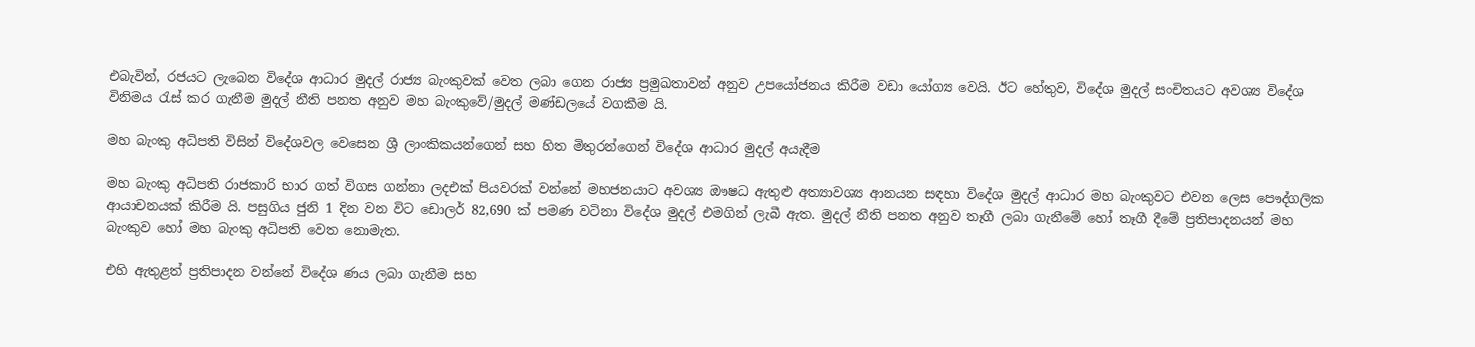එබැවින්, රජයට ලැබෙන විදේශ ආධාර මුදල් රාජ්‍ය බැංකුවක් වෙත ලබා ගෙන රාජ්‍ය ප්‍රමුඛතාවන් අනුව උපයෝජනය කිරීම වඩා යෝග්‍ය වෙයි. ඊට හේතුව, විදේශ මුදල් සංචිතයට අවශ්‍ය විදේශ විනිමය රැස් කර ගැනීම මුදල් නීති පනත අනුව මහ බැංකුවේ/මුදල් මණ්ඩලයේ වගකීම යි.

මහ බැංකු අධිපති විසින් විදේශවල වෙසෙන ශ්‍රී ලාංකිකයන්ගෙන් සහ හිත මිතුරන්ගෙන් විදේශ ආධාර මුදල් අයැදීම

මහ බැංකු අධිපති රාජකාරි භාර ගත් විගස ගන්නා ලදඑක් පියවරක් වන්නේ මහජනයාට අවශ්‍ය ඖෂධ ඇතුළු අත්‍යාවශ්‍ය ආනයන සඳහා විදේශ මුදල් ආධාර මහ බැංකුවට එවන ලෙස පෞද්ගලික ආයාචනයක් කිරීම යි. පසුගිය ජුනි 1 දින වන විට ඩොලර් 82,690 ක් පමණ වටිනා විදේශ මුදල් එමගින් ලැබී ඇත. මුදල් නීති පනත අනුව තෑගී ලබා ගැනීමේ හෝ තෑගී දීමේ ප්‍රතිපාදනයන් මහ බැංකුව හෝ මහ බැංකු අධිපති වෙත නොමැත.

එහි ඇතුළත් ප්‍රතිපාදන වන්නේ විදේශ ණය ලබා ගැනීම සහ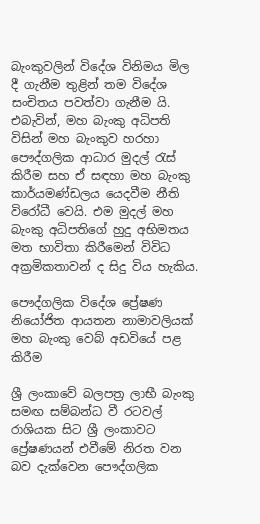බැංකුවලින් විදේශ විනිමය මිල දී ගැනීම තුළින් තම විදේශ සංචිතය පවත්වා ගැනීම යි. එබැවින්, මහ බැංකු අධිපති විසින් මහ බැංකුව හරහා පෞද්ගලික ආධාර මුදල් රැස් කිරීම සහ ඒ සඳහා මහ බැංකු කාර්යමණ්ඩලය යෙදවීම නීති විරෝධී වෙයි. එම මුදල් මහ බැංකු අධිපතිගේ හුදු අභිමතය මත භාවිතා කිරීමෙන් විවිධ අක්‍රමිකතාවන් ද සිදු විය හැකිය.

පෞද්ගලික විදේශ ප්‍රේෂණ නියෝජිත ආයතන නාමාවලියක් මහ බැංකු වෙබ් අඩවියේ පළ කිරීම

ශ්‍රී ලංකාවේ බලපත්‍ර ලාභී බැංකු සමඟ සම්බන්ධ වී රටවල් රාශියක සිට ශ්‍රී ලංකාවට ප්‍රේෂණයන් එවීමේ නිරත වන බව දැක්වෙන පෞද්ගලික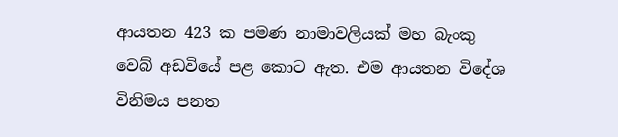ආයතන 423 ක පමණ නාමාවලියක් මහ බැංකු වෙබ් අඩවියේ පළ කොට ඇත. එම ආයතන විදේශ විනිමය පනත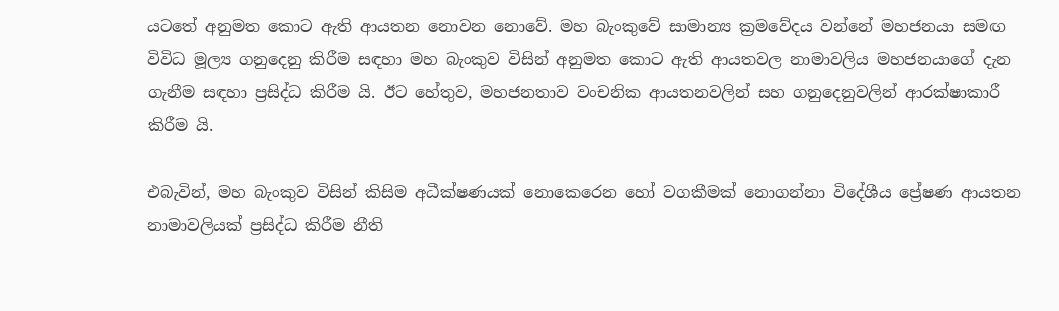යටතේ අනුමත කොට ඇති ආයතන නොවන නොවේ. මහ බැංකුවේ සාමාන්‍ය ක්‍රමවේදය වන්නේ මහජනයා සමඟ විවිධ මූල්‍ය ගනුදෙනු කිරීම සඳහා මහ බැංකුව විසින් අනුමත කොට ඇති ආයතවල නාමාවලිය මහජනයාගේ දැන ගැනීම සඳහා ප්‍රසිද්ධ කිරීම යි. ඊට හේතුව, මහජනතාව වංචනික ආයතනවලින් සහ ගනුදෙනුවලින් ආරක්ෂාකාරී කිරීම යි.

එබැවින්, මහ බැංකුව විසින් කිසිම අධීක්ෂණයක් නොකෙරෙන හෝ වගකීමක් නොගන්නා විදේශීය ප්‍රේෂණ ආයතන නාමාවලියක් ප්‍රසිද්ධ කිරීම නීති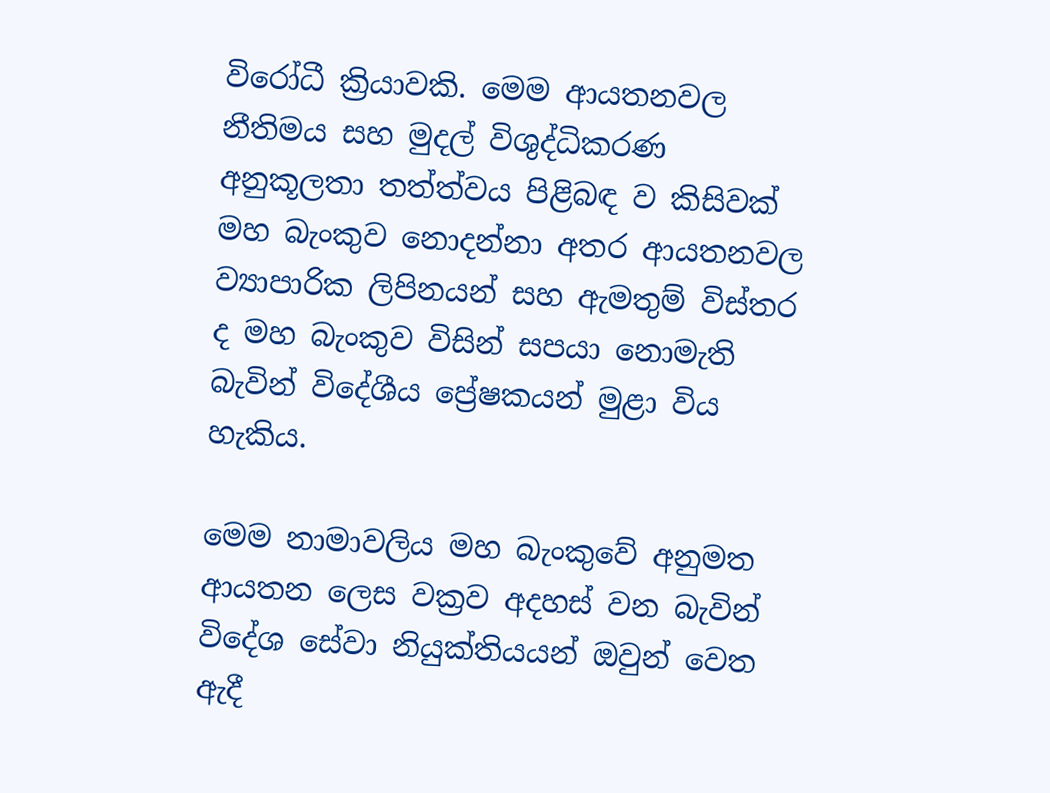විරෝධී ක්‍රියාවකි. මෙම ආයතනවල නීතිමය සහ මුදල් විශුද්ධිකරණ අනුකූලතා තත්ත්වය පිළිබඳ ව කිසිවක් මහ බැංකුව නොදන්නා අතර ආයතනවල ව්‍යාපාරික ලිපිනයන් සහ ඇමතුම් විස්තර ද මහ බැංකුව විසින් සපයා නොමැති බැවින් විදේශීය ප්‍රේෂකයන් මුළා විය හැකිය.

මෙම නාමාවලිය මහ බැංකුවේ අනුමත ආයතන ලෙස වක්‍රව අදහස් වන බැවින් විදේශ සේවා නියුක්තියයන් ඔවුන් වෙත ඇදී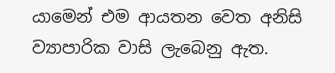යාමෙන් එම ආයතන වෙත අනිසි ව්‍යාපාරික වාසි ලැබෙනු ඇත.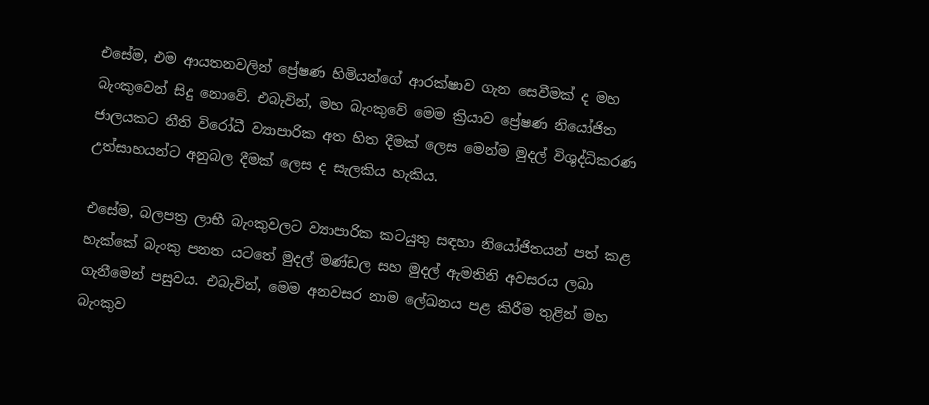එසේම, එම ආයතනවලින් ප්‍රේෂණ හිමියන්ගේ ආරක්ෂාව ගැන සෙවීමක් ද මහ බැංකුවෙන් සිදු නොවේ. එබැවින්, මහ බැංකුවේ මෙම ක්‍රියාව ප්‍රේෂණ නියෝජිත ජාලයකට නීති විරෝධී ව්‍යාපාරික අත හිත දීමක් ලෙස මෙන්ම මුදල් විශුද්ධිකරණ උත්සාහයන්ට අනුබල දීමක් ලෙස ද සැලකිය හැකිය.

එසේම, බලපත්‍ර ලාභී බැංකුවලට ව්‍යාපාරික කටයුතු සඳහා නියෝජිතයන් පත් කළ හැක්කේ බැංකු පනත යටතේ මුදල් මණ්ඩල සහ මුදල් ඇමතිනි අවසරය ලබා ගැනීමෙන් පසුවය. එබැවින්, මෙම අනවසර නාම ලේඛනය පළ කිරීම තුළින් මහ බැංකුව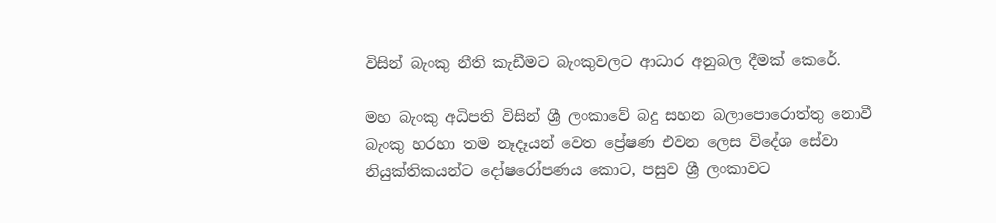විසින් බැංකු නීති කැඩීමට බැංකුවලට ආධාර අනුබල දීමක් කෙරේ.

මහ බැංකු අධිපති විසින් ශ්‍රී ලංකාවේ බදු සහන බලාපොරොත්තු නොවී බැංකු හරහා තම නෑදෑයන් වෙත ප්‍රේෂණ එවන ලෙස විදේශ සේවා නියුක්තිකයන්ට දෝෂරෝපණය කොට, පසුව ශ්‍රී ලංකාවට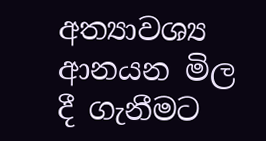අත්‍යාවශ්‍ය ආනයන මිල දී ගැනීමට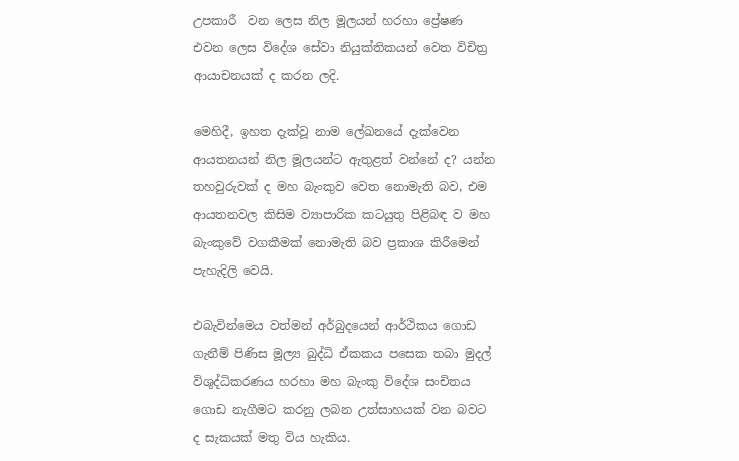උපකාරී  වන ලෙස නිල මූලයන් හරහා ප්‍රේෂණ එවන ලෙස විදේශ සේවා නියුක්තිකයන් වෙත විචිත්‍ර ආයාචනයක් ද කරන ලදි.

මෙහිදී, ඉහත දැක්වූ නාම ලේඛනයේ දැක්වෙන ආයතනයන් නිල මූලයන්ට ඇතුළත් වන්නේ ද? යන්න තහවුරුවක් ද මහ බැංකුව වෙත නොමැති බව, එම ආයතනවල කිසිම ව්‍යාපාරික කටයුතු පිළිබඳ ව මහ බැංකුවේ වගකීමක් නොමැති බව ප්‍රකාශ කිරීමෙන් පැහැදිලි වෙයි.

එබැවින්මෙය වත්මන් අර්බුදයෙන් ආර්ථිකය ගොඩ ගැනීම් පිණිස මූල්‍ය බුද්ධි ඒකකය පසෙක තබා මුදල් විශුද්ධිකරණය හරහා මහ බැංකු විදේශ සංචිතය ගොඩ නැගීමට කරනු ලබන උත්සාහයක් වන බවට ද සැකයක් මතු විය හැකිය.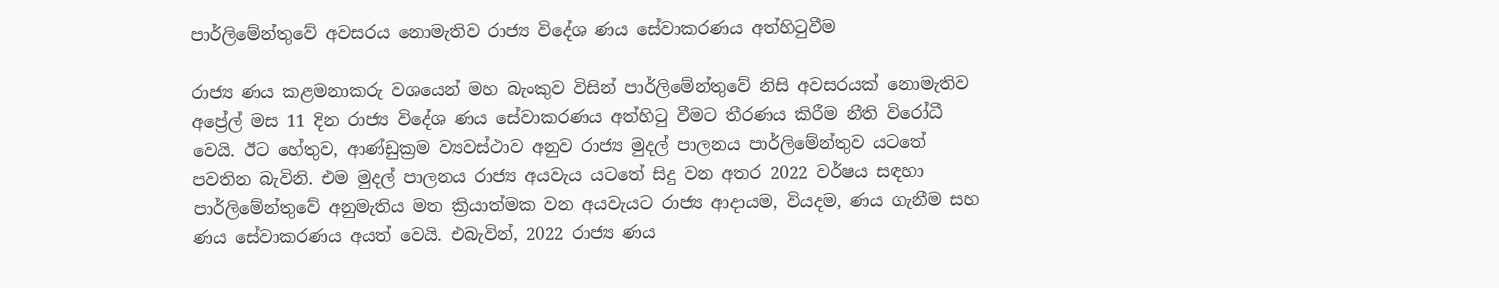පාර්ලිමේන්තුවේ අවසරය නොමැතිව රාජ්‍ය විදේශ ණය සේවාකරණය අත්හිටුවීම

රාජ්‍ය ණය කළමනාකරු වශයෙන් මහ බැංකුව විසින් පාර්ලිමේන්තුවේ නිසි අවසරයක් නොමැතිව අප්‍රේල් මස 11 දින රාජ්‍ය විදේශ ණය සේවාකරණය අත්හිටු වීමට තීරණය කිරීම නීති විරෝධී වෙයි. ඊට හේතුව, ආණ්ඩුක්‍රම ව්‍යවස්ථාව අනුව රාජ්‍ය මුදල් පාලනය පාර්ලිමේන්තුව යටතේ පවතින බැවිනි. එම මුදල් පාලනය රාජ්‍ය අයවැය යටතේ සිදු වන අතර 2022 වර්ෂය සඳහා පාර්ලිමේන්තුවේ අනුමැතිය මත ක්‍රියාත්මක වන අයවැයට රාජ්‍ය ආදායම, වියදම, ණය ගැනීම සහ ණය සේවාකරණය අයත් වෙයි. එබැවින්, 2022 රාජ්‍ය ණය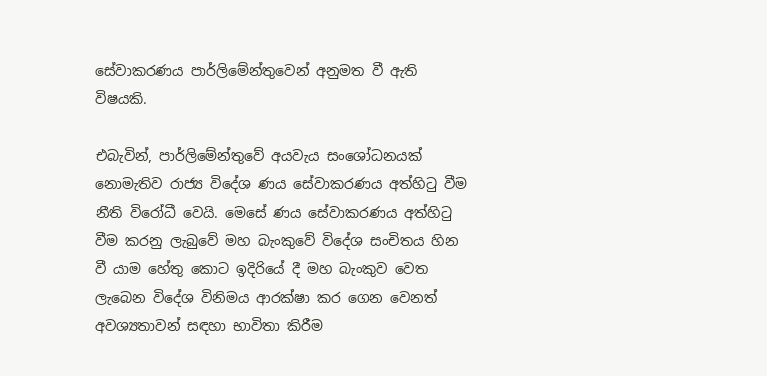සේවාකරණය පාර්ලිමේන්තුවෙන් අනුමත වී ඇති විෂයකි.

එබැවින්, පාර්ලිමේන්තුවේ අයවැය සංශෝධනයක් නොමැතිව රාජ්‍ය විදේශ ණය සේවාකරණය අත්හිටු වීම නීති විරෝධී වෙයි. මෙසේ ණය සේවාකරණය අත්හිටු වීම කරනු ලැබුවේ මහ බැංකුවේ විදේශ සංචිතය හින වී යාම හේතු කොට ඉදිරියේ දී මහ බැංකුව වෙත ලැබෙන විදේශ විනිමය ආරක්ෂා කර ගෙන වෙනත් අවශ්‍යතාවන් සඳහා භාවිතා කිරීම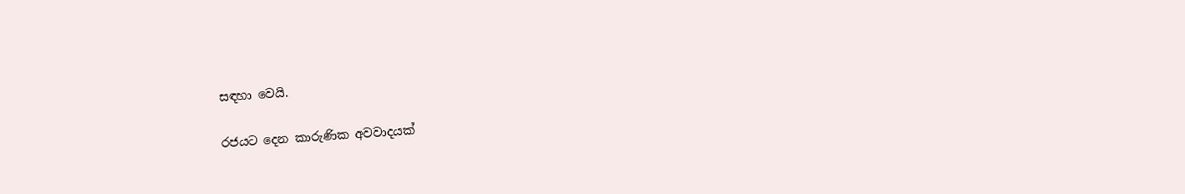සඳහා වෙයි.

රජයට දෙන කාරුණික අවවාදයක්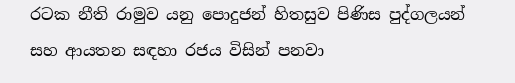රටක නීති රාමුව යනු පොදුජන් හිතසුව පිණිස පුද්ගලයන් සහ ආයතන සඳහා රජය විසින් පනවා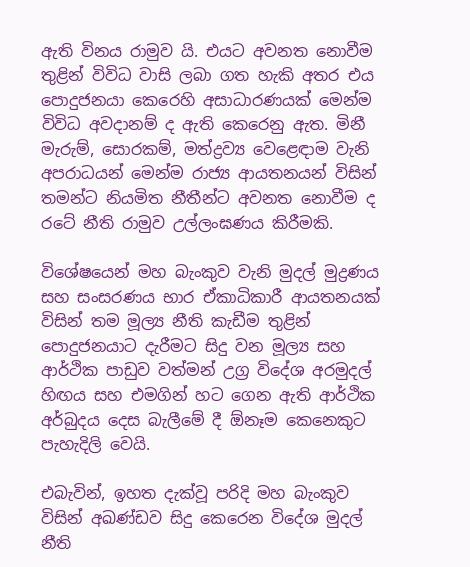ඇති විනය රාමුව යි. එයට අවනත නොවීම තුළින් විවිධ වාසි ලබා ගත හැකි අතර එය පොදුජනයා කෙරෙහි අසාධාරණයක් මෙන්ම විවිධ අවදානම් ද ඇති කෙරෙනු ඇත. මිනී මැරුම්, සොරකම්, මත්ද්‍රව්‍ය වෙළෙඳාම වැනි අපරාධයන් මෙන්ම රාජ්‍ය ආයතනයන් විසින් තමන්ට නියමිත නීතීන්ට අවනත නොවීම ද රටේ නීති රාමුව උල්ලංඝණය කිරීමකි.

විශේෂයෙන් මහ බැංකුව වැනි මුදල් මුද්‍රණය සහ සංසරණය භාර ඒකාධිකාරී ආයතනයක් විසින් තම මූල්‍ය නීති කැඩීම තුළින් පොදුජනයාට දැරීමට සිදු වන මූල්‍ය සහ ආර්ථික පාඩුව වත්මන් උග්‍ර විදේශ අරමුදල් හිඟය සහ එමගින් හට ගෙන ඇති ආර්ථික අර්බුදය දෙස බැලීමේ දී ඕනෑම කෙනෙකුට පැහැදිලි වෙයි.

එබැවින්, ඉහත දැක්වූ පරිදි මහ බැංකුව විසින් අඛණ්ඩව සිදු කෙරෙන විදේශ මුදල් නීති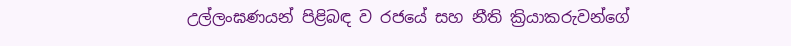උල්ලංඝණයන් පිළිබඳ ව රජයේ සහ නීති ක්‍රියාකරුවන්ගේ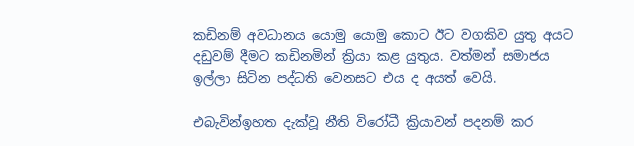කඩිනම් අවධානය යොමු යොමු කොට ඊට වගකිව යුතු අයට දඩුවම් දීමට කඩිනමින් ක්‍රියා කළ යුතුය. වත්මන් සමාජය ඉල්ලා සිටින පද්ධති වෙනසට එය ද අයත් වෙයි.

එබැවින්ඉහත දැක්වූ නීති විරෝධී ක්‍රියාවන් පදනම් කර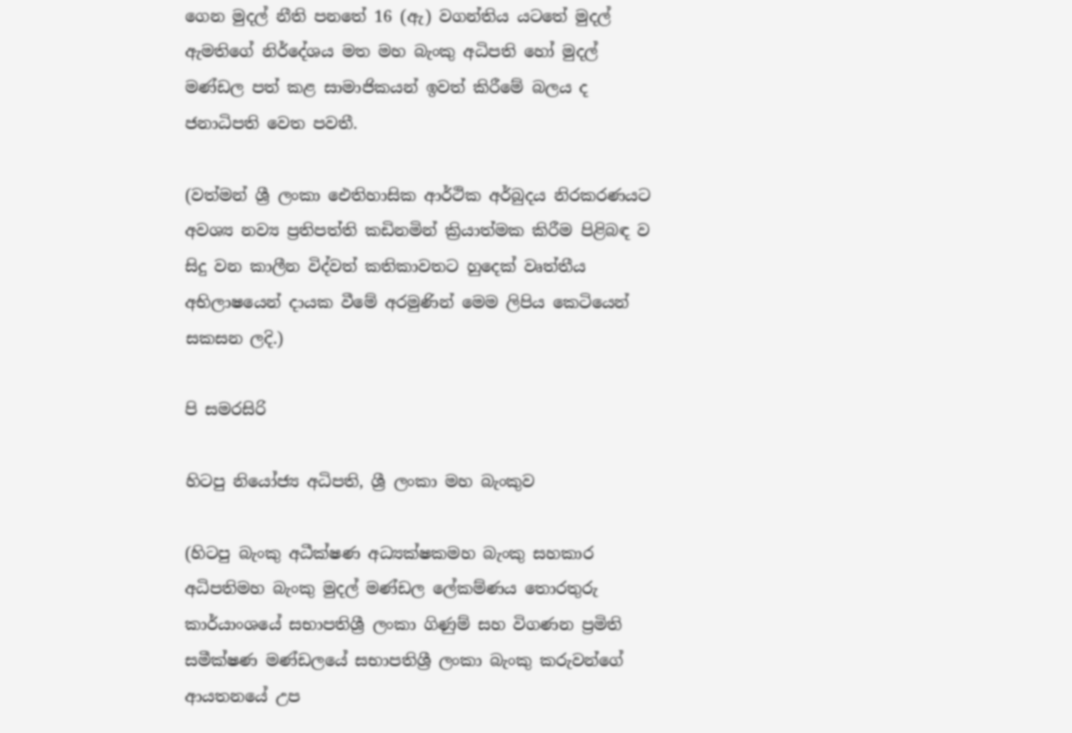ගෙන මුදල් නීති පනතේ 16 (ඇ) වගන්තිය යටතේ මුදල් ඇමතිගේ නිර්දේශය මත මහ බැංකු අධිපති හෝ මුදල් මණ්ඩල පත් කළ සාමාජිකයන් ඉවත් කිරීමේ බලය ද ජනාධිපති වෙත පවතී.

(වත්මන් ශ්‍රී ලංකා ඓතිහාසික ආර්ථික අර්බුදය නිරකරණයට අවශ්‍ය නව්‍ය ප්‍රතිපත්ති කඩිනමින් ක්‍රියාත්මක කිරීම පිළිබඳ ව සිදු වන කාලීන විද්වත් කතිකාවතට හුදෙක් වෘත්තීය අභිලාෂයෙන් දායක වීමේ අරමුණින් මෙම ලිපිය කෙටියෙන් සකසන ලදි.)

පි සමරසිරි

හිටපු නියෝජ්‍ය අධිපති, ශ්‍රී ලංකා මහ බැංකුව

(හිටපු බැංකු අධීක්ෂණ අධ්‍යක්ෂකමහ බැංකු සහකාර අධිපතිමහ බැංකු මුදල් මණ්ඩල ලේකම්ණය තොරතුරු කාර්යාංශයේ සභාපතිශ්‍රී ලංකා ගිණුම් සහ විගණන ප්‍රමිති සමීක්ෂණ මණ්ඩලයේ සභාපතිශ්‍රී ලංකා බැංකු කරුවන්ගේ ආයතනයේ උප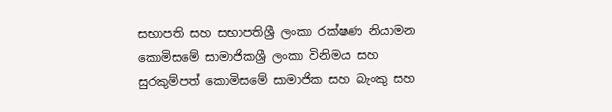සභාපති සහ සභාපතිශ්‍රී ලංකා රක්ෂණ නියාමන කොමිසමේ සාමාජිකශ්‍රී ලංකා විනිමය සහ සුරකුම්පත් කොමිසමේ සාමාජික සහ බැංකු සහ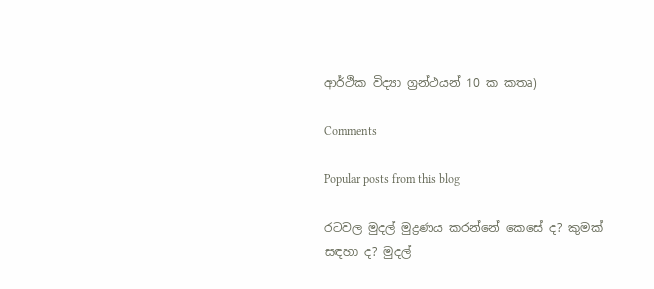ආර්ථික විද්‍යා ග්‍රන්ථයන් 10 ක කතෘ)

Comments

Popular posts from this blog

රටවල මුදල් මුද්‍රණය කරන්නේ කෙසේ ද? කුමක් සඳහා ද? මුදල්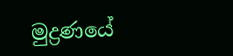මුද්‍රණයේ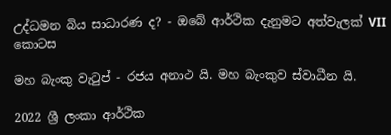උද්ධමන බිය සාධාරණ ද? - ඔබේ ආර්ථික දැනුමට අත්වැලක් VII කොටස

මහ බැංකු වැටුප් - රජය අනාථ යි. මහ බැංකුව ස්වාධීන යි.

2022 ශ්‍රී ලංකා ආර්ථික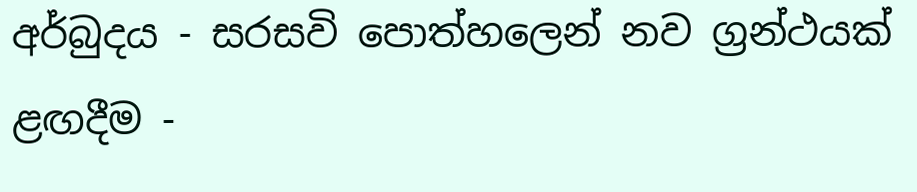අර්බුදය - සරසවි පොත්හලෙන් නව ග්‍රන්ථයක් ළඟදීම -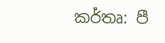කර්තෘ: පී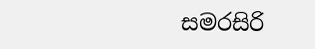සමරසිරි